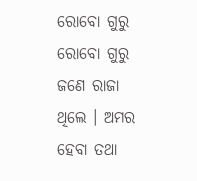ରୋବୋ ଗୁରୁ
ରୋବୋ ଗୁରୁ
ଜଣେ ରାଜା ଥିଲେ । ଅମର ହେବା ତଥା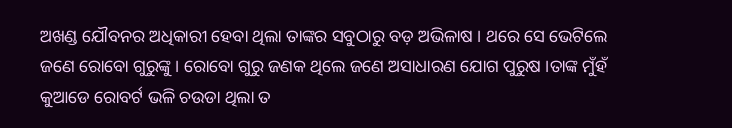ଅଖଣ୍ଡ ଯୌବନର ଅଧିକାରୀ ହେବା ଥିଲା ତାଙ୍କର ସବୁଠାରୁ ବଡ଼ ଅଭିଳାଷ । ଥରେ ସେ ଭେଟିଲେ ଜଣେ ରୋବୋ ଗୁରୁଙ୍କୁ । ରୋବୋ ଗୁରୁ ଜଣକ ଥିଲେ ଜଣେ ଅସାଧାରଣ ଯୋଗ ପୁରୁଷ ।ତାଙ୍କ ମୁଁହଁ କୁଆଡେ ରୋବର୍ଟ ଭଳି ଚଉଡା ଥିଲା ତ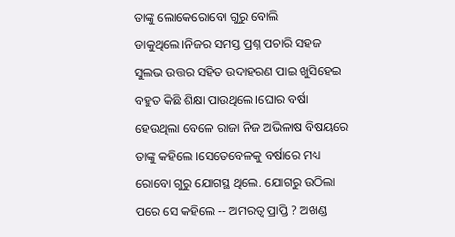ତାଙ୍କୁ ଲୋକେରୋବୋ ଗୁରୁ ବୋଲି ଡାକୁଥିଲେ।ନିଜର ସମସ୍ତ ପ୍ରଶ୍ନ ପଚାରି ସହଜ ସୁଲଭ ଉତ୍ତର ସହିତ ଉଦାହରଣ ପାଇ ଖୁସିହେଇ ବହୁତ କିଛି ଶିକ୍ଷା ପାଉଥିଲେ।ଘୋର ବର୍ଷା ହେଉଥିଲା ବେଳେ ରାଜା ନିଜ ଅଭିଳାଷ ବିଷୟରେ ତାଙ୍କୁ କହିଲେ ।ସେତେବେଳକୁ ବର୍ଷାରେ ମଧ୍ୟ ରୋବୋ ଗୁରୁ ଯୋଗସ୍ଥ ଥିଲେ. ଯୋଗରୁ ଉଠିଲା ପରେ ସେ କହିଲେ -- ଅମରତ୍ବ ପ୍ରାପ୍ତି ? ଅଖଣ୍ଡ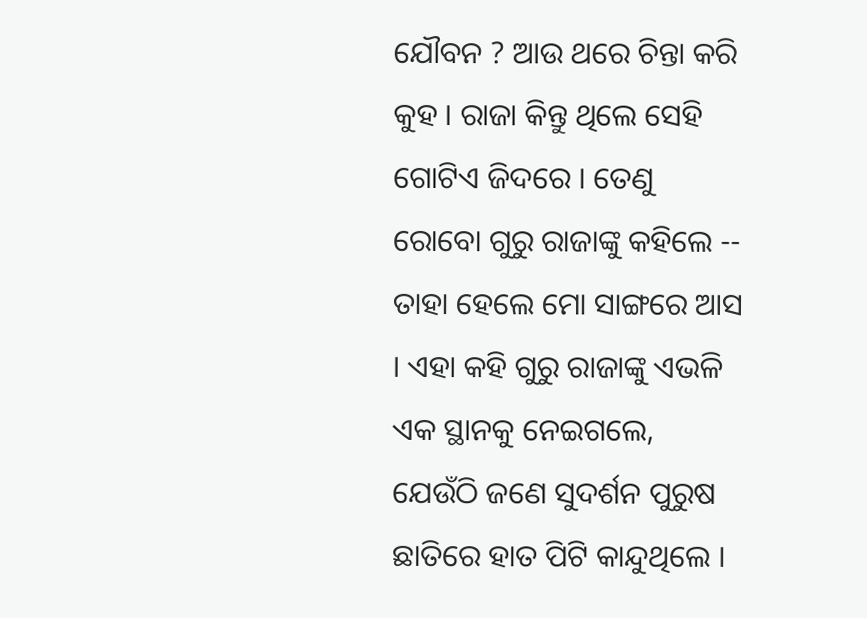ଯୌବନ ? ଆଉ ଥରେ ଚିନ୍ତା କରି କୁହ । ରାଜା କିନ୍ତୁ ଥିଲେ ସେହି ଗୋଟିଏ ଜିଦରେ । ତେଣୁ ରୋବୋ ଗୁରୁ ରାଜାଙ୍କୁ କହିଲେ -- ତାହା ହେଲେ ମୋ ସାଙ୍ଗରେ ଆସ । ଏହା କହି ଗୁରୁ ରାଜାଙ୍କୁ ଏଭଳି ଏକ ସ୍ଥାନକୁ ନେଇଗଲେ, ଯେଉଁଠି ଜଣେ ସୁଦର୍ଶନ ପୁରୁଷ ଛାତିରେ ହାତ ପିଟି କାନ୍ଦୁଥିଲେ ।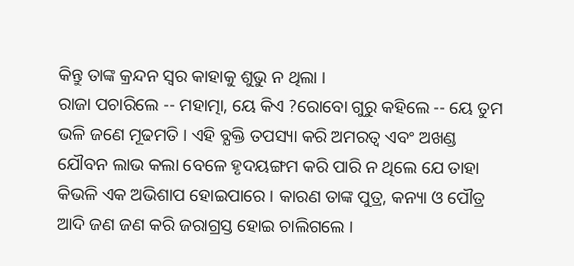କିନ୍ତୁ ତାଙ୍କ କ୍ରନ୍ଦନ ସ୍ବର କାହାକୁ ଶୁଭୁ ନ ଥିଲା ।
ରାଜା ପଚାରିଲେ -- ମହାତ୍ମା, ୟେ କିଏ ?ରୋବୋ ଗୁରୁ କହିଲେ -- ୟେ ତୁମ ଭଳି ଜଣେ ମୂଢମତି । ଏହି ବ୍ଯକ୍ତି ତପସ୍ୟା କରି ଅମରତ୍ବ ଏବଂ ଅଖଣ୍ଡ ଯୌବନ ଲାଭ କଲା ବେଳେ ହୃଦୟଙ୍ଗମ କରି ପାରି ନ ଥିଲେ ଯେ ତାହା କିଭଳି ଏକ ଅଭିଶାପ ହୋଇପାରେ । କାରଣ ତାଙ୍କ ପୁତ୍ର, କନ୍ୟା ଓ ପୌତ୍ର ଆଦି ଜଣ ଜଣ କରି ଜରାଗ୍ରସ୍ତ ହୋଇ ଚାଲିଗଲେ ।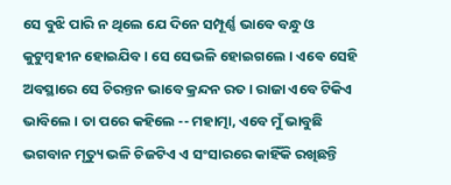ସେ ବୁଝି ପାରି ନ ଥିଲେ ଯେ ଦିନେ ସମ୍ପୂର୍ଣ୍ଣ ଭାବେ ବନ୍ଧୁ ଓ କୁଟୁମ୍ବହୀନ ହୋଇଯିବ । ସେ ସେଭଳି ହୋଇଗଲେ । ଏଵେ ସେହି ଅବସ୍ଥାରେ ସେ ଚିରନ୍ତନ ଭାବେ କ୍ରନ୍ଦନ ରତ । ରାଜା ଏବେ ଟିକିଏ ଭାବିଲେ । ତା ପରେ କହିଲେ -- ମହାତ୍ମା, ଏବେ ମୁଁ ଭାବୁଛି ଭଗବାନ ମୃତ୍ୟୁ ଭଳି ଚିଜଟିଏ ଏ ସଂସାରରେ କାହିଁକି ରଖିଛନ୍ତି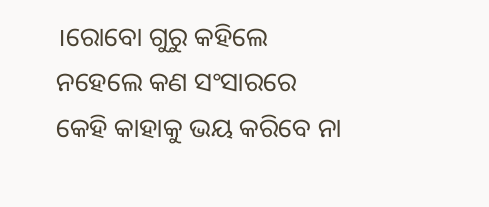।ରୋବୋ ଗୁରୁ କହିଲେ ନହେଲେ କଣ ସଂସାରରେ କେହି କାହାକୁ ଭୟ କରିବେ ନା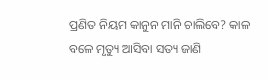ପ୍ରଣିତ ନିୟମ କାନୁନ ମାନି ଚାଲିବେ? କାଳ ବଳେ ମୃତ୍ୟୁ ଆସିବା ସତ୍ୟ ଜାଣି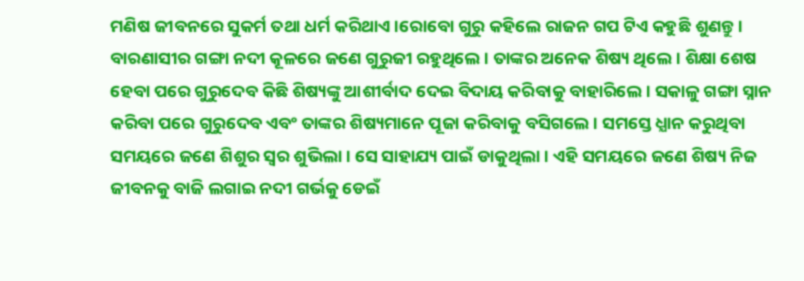ମଣିଷ ଜୀବନରେ ସୁକର୍ମ ତଥା ଧର୍ମ କରିଥାଏ।ରୋବୋ ଗୁରୁ କହିଲେ ରାଜନ ଗପ ଟିଏ କହୁଛି ଶୁଣନ୍ତୁ।
ବାରଣାସୀର ଗଙ୍ଗା ନଦୀ କୂଳରେ ଜଣେ ଗୁରୁଜୀ ରହୁଥିଲେ । ତାଙ୍କର ଅନେକ ଶିଷ୍ୟ ଥିଲେ । ଶିକ୍ଷା ଶେଷ ହେବା ପରେ ଗୁରୁଦେବ କିଛି ଶିଷ୍ୟଙ୍କୁ ଆଶୀର୍ବାଦ ଦେଇ ବିଦାୟ କରିବାକୁ ବାହାରିଲେ । ସକାଳୁ ଗଙ୍ଗା ସ୍ନାନ କରିବା ପରେ ଗୁରୁଦେବ ଏବଂ ତାଙ୍କର ଶିଷ୍ୟମାନେ ପୂଜା କରିବାକୁ ବସିଗଲେ । ସମସ୍ତେ ଧ୍ଯାନ କରୁଥିବା ସମୟରେ ଜଣେ ଶିଶୁର ସ୍ବର ଶୁଭିଲା । ସେ ସାହାଯ୍ୟ ପାଇଁ ଡାକୁଥିଲା । ଏହି ସମୟରେ ଜଣେ ଶିଷ୍ୟ ନିଜ ଜୀବନକୁ ବାଜି ଲଗାଇ ନଦୀ ଗର୍ଭକୁ ଡେଇଁ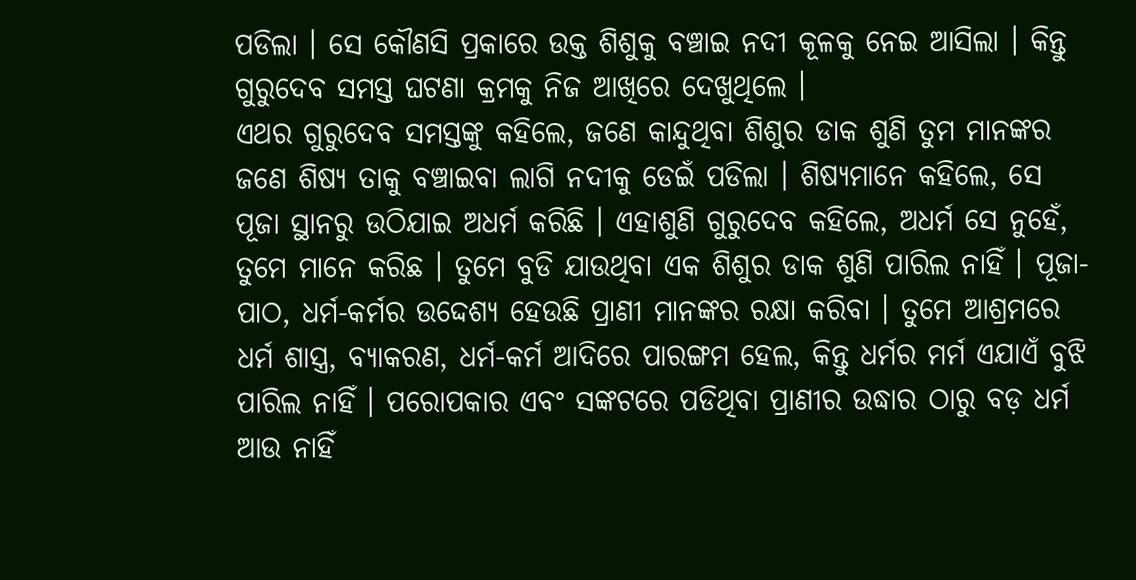ପଡିଲା । ସେ କୌଣସି ପ୍ରକାରେ ଉକ୍ତ ଶିଶୁକୁ ବଞ୍ଚାଇ ନଦୀ କୂଳକୁ ନେଇ ଆସିଲା । କିନ୍ତୁ ଗୁରୁଦେବ ସମସ୍ତ ଘଟଣା କ୍ରମକୁ ନିଜ ଆଖିରେ ଦେଖୁଥିଲେ ।
ଏଥର ଗୁରୁଦେବ ସମସ୍ତଙ୍କୁ କହିଲେ, ଜଣେ କାନ୍ଦୁଥିବା ଶିଶୁର ଡାକ ଶୁଣି ତୁମ ମାନଙ୍କର ଜଣେ ଶିଷ୍ୟ ତାକୁ ବଞ୍ଚାଇବା ଲାଗି ନଦୀକୁ ଡେଇଁ ପଡିଲା । ଶିଷ୍ୟମାନେ କହିଲେ, ସେ ପୂଜା ସ୍ଥାନରୁ ଉଠିଯାଇ ଅଧର୍ମ କରିଛି । ଏହାଶୁଣି ଗୁରୁଦେବ କହିଲେ, ଅଧର୍ମ ସେ ନୁହେଁ, ତୁମେ ମାନେ କରିଛ । ତୁମେ ବୁଡି ଯାଉଥିବା ଏକ ଶିଶୁର ଡାକ ଶୁଣି ପାରିଲ ନାହିଁ । ପୂଜା-ପାଠ, ଧର୍ମ-କର୍ମର ଉଦ୍ଦେଶ୍ୟ ହେଉଛି ପ୍ରାଣୀ ମାନଙ୍କର ରକ୍ଷା କରିବା । ତୁମେ ଆଶ୍ରମରେ ଧର୍ମ ଶାସ୍ତ୍ର, ବ୍ଯାକରଣ, ଧର୍ମ-କର୍ମ ଆଦିରେ ପାରଙ୍ଗମ ହେଲ, କିନ୍ତୁ ଧର୍ମର ମର୍ମ ଏଯାଏଁ ବୁଝି ପାରିଲ ନାହିଁ । ପରୋପକାର ଏବଂ ସଙ୍କଟରେ ପଡିଥିବା ପ୍ରାଣୀର ଉଦ୍ଧାର ଠାରୁ ବଡ଼ ଧର୍ମ ଆଉ ନାହିଁ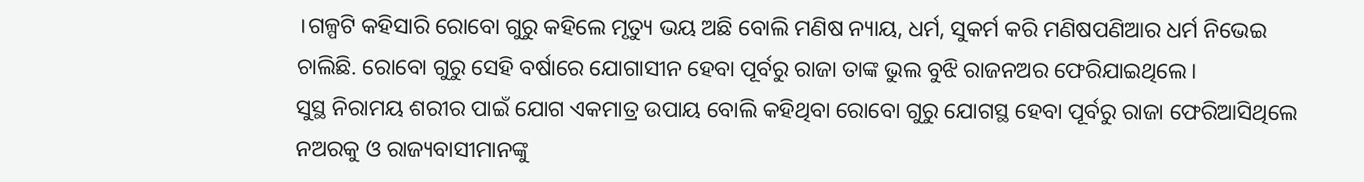।ଗଳ୍ପଟି କହିସାରି ରୋବୋ ଗୁରୁ କହିଲେ ମୃତ୍ୟୁ ଭୟ ଅଛି ବୋଲି ମଣିଷ ନ୍ୟାୟ, ଧର୍ମ, ସୁକର୍ମ କରି ମଣିଷପଣିଆର ଧର୍ମ ନିଭେଇ ଚାଲିଛି. ରୋବୋ ଗୁରୁ ସେହି ବର୍ଷାରେ ଯୋଗାସୀନ ହେବା ପୂର୍ବରୁ ରାଜା ତାଙ୍କ ଭୁଲ ବୁଝି ରାଜନଅର ଫେରିଯାଇଥିଲେ।
ସୁସ୍ଥ ନିରାମୟ ଶରୀର ପାଇଁ ଯୋଗ ଏକମାତ୍ର ଉପାୟ ବୋଲି କହିଥିବା ରୋବୋ ଗୁରୁ ଯୋଗସ୍ଥ ହେବା ପୂର୍ବରୁ ରାଜା ଫେରିଆସିଥିଲେ ନଅରକୁ ଓ ରାଜ୍ୟବାସୀମାନଙ୍କୁ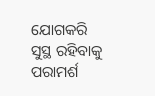ଯୋଗକରି ସୁସ୍ଥ ରହିବାକୁ ପରାମର୍ଶ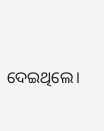ଦେଇଥିଲେ।